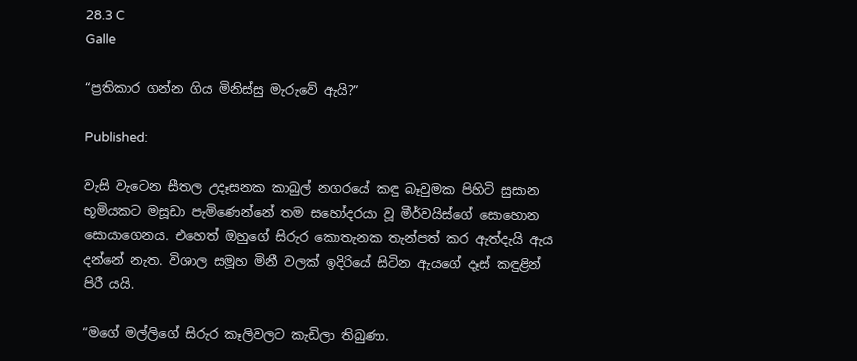28.3 C
Galle

“ප්‍රතිකාර ගන්න ගිය මිනිස්සු මැරුවේ ඇයි?”

Published:

වැසි වැටෙන සීතල උදෑසනක කාබුල් නගරයේ කඳු බෑවුමක පිහිටි සුසාන භූමියකට මසූඩා පැමිණෙන්නේ තම සහෝදරයා වූ මීර්වයිස්ගේ සොහොන සොයාගෙනය. එහෙත් ඔහුගේ සිරුර කොතැනක තැන්පත් කර ඇත්දැයි ඇය දන්නේ නැත. විශාල සමූහ මිනී වලක් ඉදිරියේ සිටින ඇයගේ දෑස් කඳුළින් පිරී යයි.

“මගේ මල්ලිගේ සිරුර කෑලිවලට කැඩිලා තිබුණා.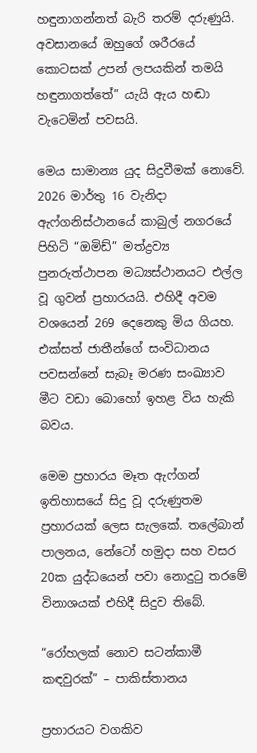හඳුනාගන්නත් බැරි තරම් දරුණුයි. අවසානයේ ඔහුගේ ශරීරයේ කොටසක් උපන් ලපයකින් තමයි හඳුනාගත්තේ” යැයි ඇය හඬා වැටෙමින් පවසයි.

මෙය සාමාන්‍ය යුද සිදුවීමක් නොවේ. 2026 මාර්තු 16 වැනිදා ඇෆ්ගනිස්ථානයේ කාබුල් නගරයේ පිහිටි “ඔමිඩ්” මත්ද්‍රව්‍ය පුනරුත්ථාපන මධ්‍යස්ථානයට එල්ල වූ ගුවන් ප්‍රහාරයයි. එහිදී අවම වශයෙන් 269 දෙනෙකු මිය ගියහ. එක්සත් ජාතීන්ගේ සංවිධානය පවසන්නේ සැබෑ මරණ සංඛ්‍යාව මීට වඩා බොහෝ ඉහළ විය හැකි බවය.

මෙම ප්‍රහාරය මෑත ඇෆ්ගන් ඉතිහාසයේ සිදු වූ දරුණුතම ප්‍රහාරයක් ලෙස සැලකේ. තලේබාන් පාලනය, නේටෝ හමුදා සහ වසර 20ක යුද්ධයෙන් පවා නොදුටු තරමේ විනාශයක් එහිදී සිදුව තිබේ.

“රෝහලක් නොව සටන්කාමී කඳවුරක්” – පාකිස්තානය

ප්‍රහාරයට වගකිව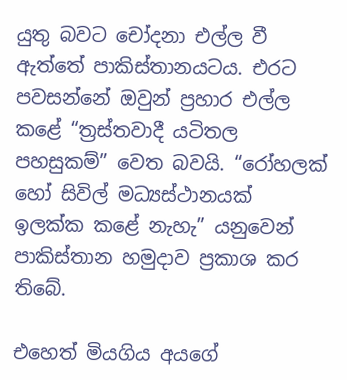යුතු බවට චෝදනා එල්ල වී ඇත්තේ පාකිස්තානයටය. එරට පවසන්නේ ඔවුන් ප්‍රහාර එල්ල කළේ “ත්‍රස්තවාදී යටිතල පහසුකම්” වෙත බවයි. “රෝහලක් හෝ සිවිල් මධ්‍යස්ථානයක් ඉලක්ක කළේ නැහැ” යනුවෙන් පාකිස්තාන හමුදාව ප්‍රකාශ කර තිබේ.

එහෙත් මියගිය අයගේ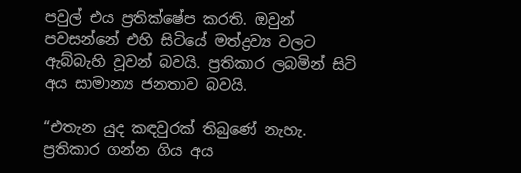පවුල් එය ප්‍රතික්ෂේප කරති. ඔවුන් පවසන්නේ එහි සිටියේ මත්ද්‍රව්‍ය වලට ඇබ්බැහි වූවන් බවයි. ප්‍රතිකාර ලබමින් සිටි අය සාමාන්‍ය ජනතාව බවයි.

“එතැන යුද කඳවුරක් තිබුණේ නැහැ. ප්‍රතිකාර ගන්න ගිය අය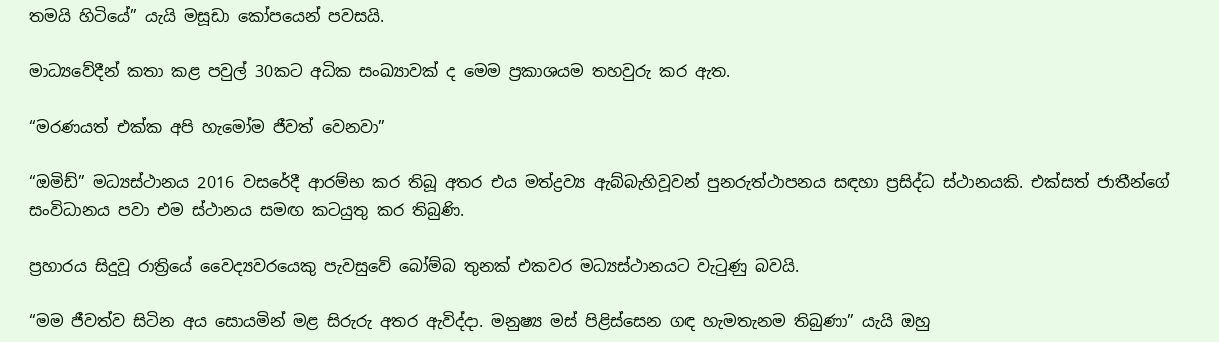තමයි හිටියේ” යැයි මසූඩා කෝපයෙන් පවසයි.

මාධ්‍යවේදීන් කතා කළ පවුල් 30කට අධික සංඛ්‍යාවක් ද මෙම ප්‍රකාශයම තහවුරු කර ඇත.

“මරණයත් එක්ක අපි හැමෝම ජීවත් වෙනවා”

“ඔමිඩ්” මධ්‍යස්ථානය 2016 වසරේදී ආරම්භ කර තිබූ අතර එය මත්ද්‍රව්‍ය ඇබ්බැහිවූවන් පුනරුත්ථාපනය සඳහා ප්‍රසිද්ධ ස්ථානයකි. එක්සත් ජාතීන්ගේ සංවිධානය පවා එම ස්ථානය සමඟ කටයුතු කර තිබුණි.

ප්‍රහාරය සිදුවූ රාත්‍රියේ වෛද්‍යවරයෙකු පැවසුවේ බෝම්බ තුනක් එකවර මධ්‍යස්ථානයට වැටුණු බවයි.

“මම ජීවත්ව සිටින අය සොයමින් මළ සිරුරු අතර ඇවිද්දා. මනුෂ්‍ය මස් පිළිස්සෙන ගඳ හැමතැනම තිබුණා” යැයි ඔහු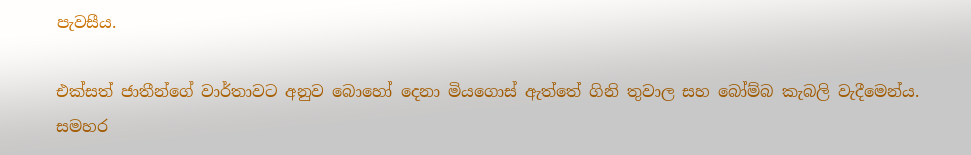පැවසීය.

එක්සත් ජාතීන්ගේ වාර්තාවට අනුව බොහෝ දෙනා මියගොස් ඇත්තේ ගිනි තුවාල සහ බෝම්බ කැබලි වැදීමෙන්ය. සමහර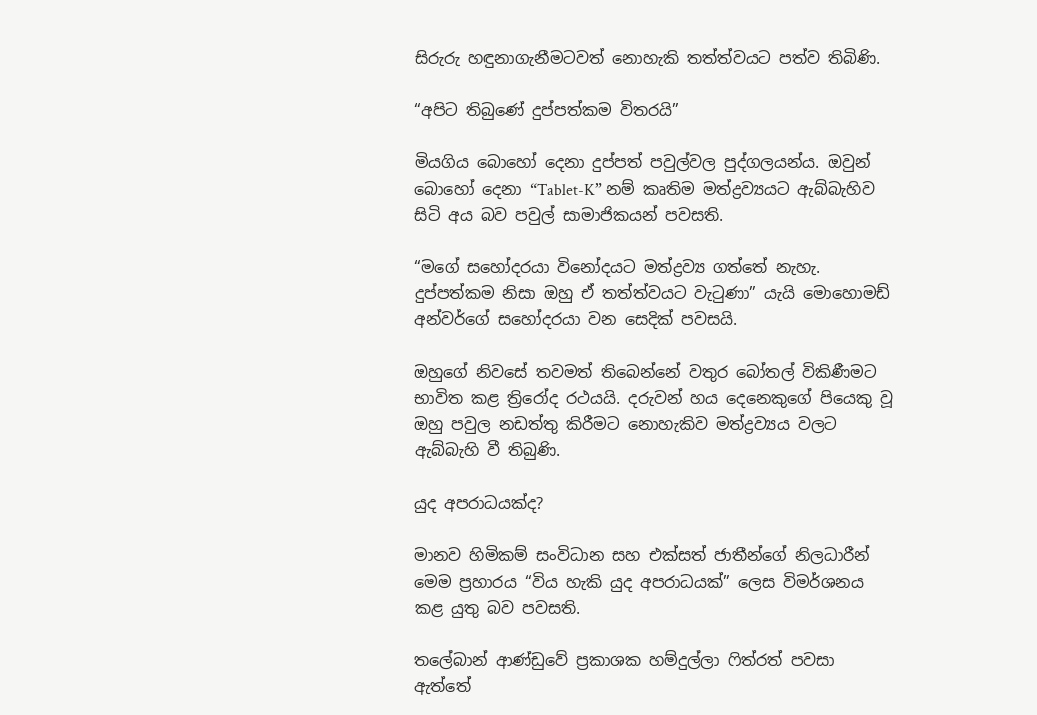සිරුරු හඳුනාගැනීමටවත් නොහැකි තත්ත්වයට පත්ව තිබිණි.

“අපිට තිබුණේ දුප්පත්කම විතරයි”

මියගිය බොහෝ දෙනා දුප්පත් පවුල්වල පුද්ගලයන්ය. ඔවුන් බොහෝ දෙනා “Tablet-K” නම් කෘතිම මත්ද්‍රව්‍යයට ඇබ්බැහිව සිටි අය බව පවුල් සාමාජිකයන් පවසති.

“මගේ සහෝදරයා විනෝදයට මත්ද්‍රව්‍ය ගත්තේ නැහැ. දුප්පත්කම නිසා ඔහු ඒ තත්ත්වයට වැටුණා” යැයි මොහොමඩ් අන්වර්ගේ සහෝදරයා වන සෙදික් පවසයි.

ඔහුගේ නිවසේ තවමත් තිබෙන්නේ වතුර බෝතල් විකිණීමට භාවිත කළ ත්‍රිරෝද රථයයි. දරුවන් හය දෙනෙකුගේ පියෙකු වූ ඔහු පවුල නඩත්තු කිරීමට නොහැකිව මත්ද්‍රව්‍යය වලට ඇබ්බැහි වී තිබුණි.

යුද අපරාධයක්ද?

මානව හිමිකම් සංවිධාන සහ එක්සත් ජාතීන්ගේ නිලධාරීන් මෙම ප්‍රහාරය “විය හැකි යුද අපරාධයක්” ලෙස විමර්ශනය කළ යුතු බව පවසති.

තලේබාන් ආණ්ඩුවේ ප්‍රකාශක හම්දුල්ලා ෆිත්රත් පවසා ඇත්තේ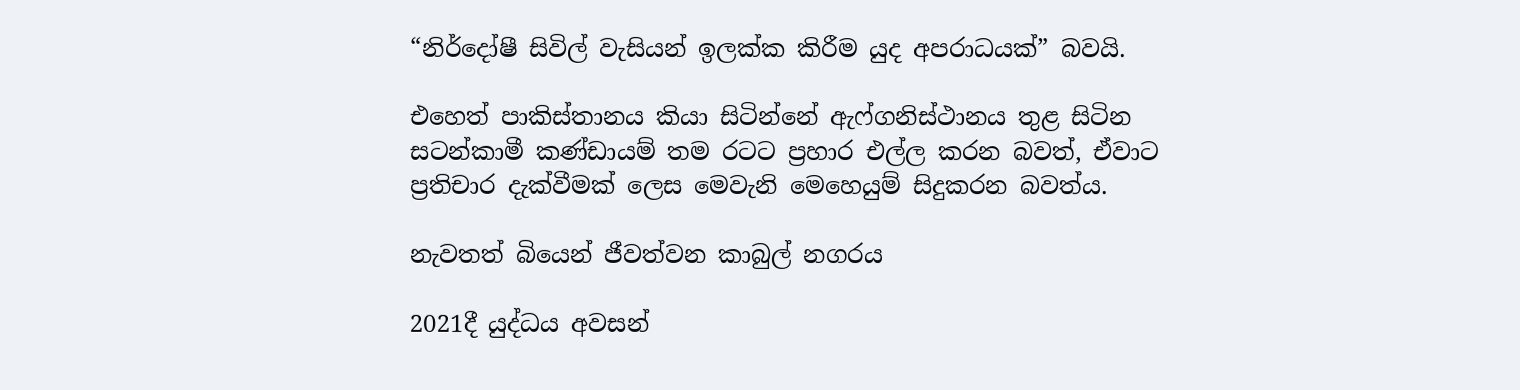“නිර්දෝෂී සිවිල් වැසියන් ඉලක්ක කිරීම යුද අපරාධයක්” බවයි.

එහෙත් පාකිස්තානය කියා සිටින්නේ ඇෆ්ගනිස්ථානය තුළ සිටින සටන්කාමී කණ්ඩායම් තම රටට ප්‍රහාර එල්ල කරන බවත්, ඒවාට ප්‍රතිචාර දැක්වීමක් ලෙස මෙවැනි මෙහෙයුම් සිදුකරන බවත්ය.

නැවතත් බියෙන් ජීවත්වන කාබුල් නගරය

2021දී යුද්ධය අවසන්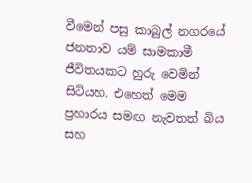වීමෙන් පසු කාබුල් නගරයේ ජනතාව යම් සාමකාමී ජීවිතයකට හුරු වෙමින් සිටියහ. එහෙත් මෙම ප්‍රහාරය සමඟ නැවතත් බිය සහ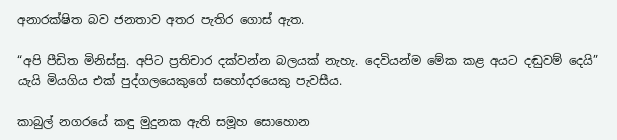අනාරක්ෂිත බව ජනතාව අතර පැතිර ගොස් ඇත.

“අපි පීඩිත මිනිස්සු. අපිට ප්‍රතිචාර දක්වන්න බලයක් නැහැ. දෙවියන්ම මේක කළ අයට දඬුවම් දෙයි” යැයි මියගිය එක් පුද්ගලයෙකුගේ සහෝදරයෙකු පැවසීය.

කාබුල් නගරයේ කඳු මුදුනක ඇති සමූහ සොහොන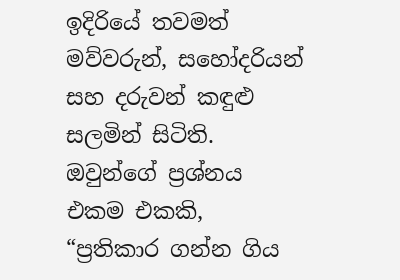ඉදිරියේ තවමත් මව්වරුන්, සහෝදරියන් සහ දරුවන් කඳුළු සලමින් සිටිති. ඔවුන්ගේ ප්‍රශ්නය එකම එකකි, “ප්‍රතිකාර ගන්න ගිය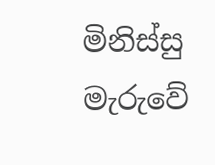මිනිස්සු මැරුවේ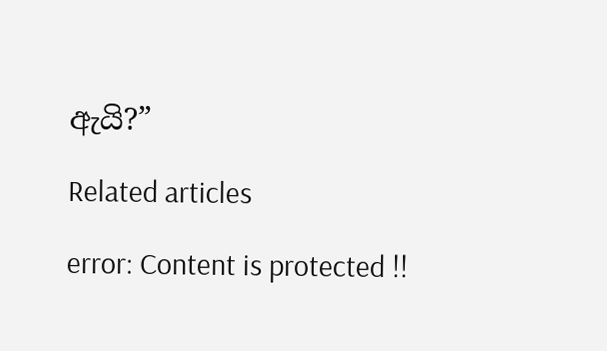ඇයි?”

Related articles

error: Content is protected !!